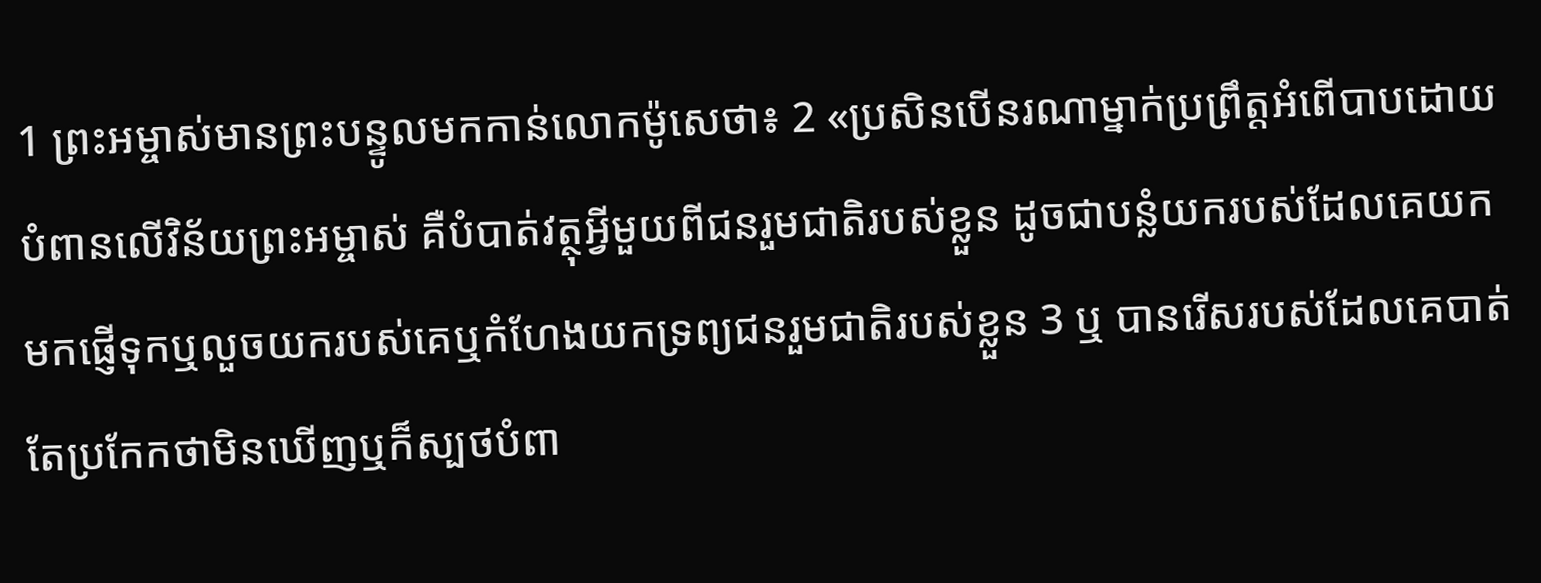1 ព្រះអម្ចាស់មានព្រះបន្ទូលមកកាន់លោកម៉ូសេថា៖ 2 «ប្រសិនបើនរណាម្នាក់ប្រព្រឹត្តអំពើបាបដោយបំពានលើវិន័យព្រះអម្ចាស់ គឺបំបាត់វត្ថុអ្វីមួយពីជនរួមជាតិរបស់ខ្លួន ដូចជាបន្លំយករបស់ដែលគេយកមកផ្ញើទុកឬលួចយករបស់គេឬកំហែងយកទ្រព្យជនរួមជាតិរបស់ខ្លួន 3 ឬ បានរើសរបស់ដែលគេបាត់ តែប្រកែកថាមិនឃើញឬក៏ស្បថបំពា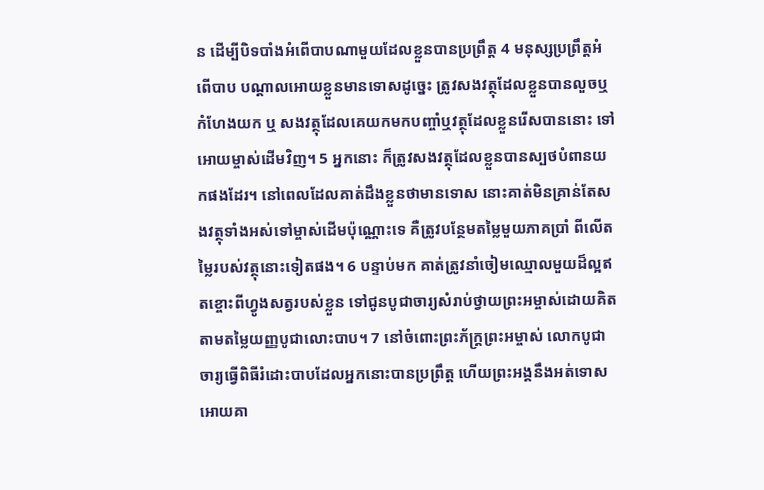ន ដើម្បីបិទបាំងអំពើបាបណាមួយដែលខ្លួនបានប្រព្រឹត្ត 4 មនុស្សប្រព្រឹត្តអំពើបាប បណ្តាលអោយខ្លួនមានទោសដូច្នេះ ត្រូវសងវត្ថុដែលខ្លួនបានលួចឬកំហែងយក ឬ សងវត្ថុដែលគេយកមកបញ្ចាំឬវត្ថុដែលខ្លួនរើសបាននោះ ទៅអោយម្ចាស់ដើមវិញ។ 5 អ្នកនោះ ក៏ត្រូវសងវត្ថុដែលខ្លួនបានស្បថបំពានយកផងដែរ។ នៅពេលដែលគាត់ដឹងខ្លួនថាមានទោស នោះគាត់មិនគ្រាន់តែសងវត្ថុទាំងអស់ទៅម្ចាស់ដើមប៉ុណ្ណោះទេ គឺត្រូវបន្ថែមតម្លៃមួយភាគប្រាំ ពីលើតម្លៃរបស់វត្ថុនោះទៀតផង។ 6 បន្ទាប់មក គាត់ត្រូវនាំចៀមឈ្មោលមួយដ៏ល្អឥតខ្ចោះពីហ្វូងសត្វរបស់ខ្លួន ទៅជូនបូជាចារ្យសំរាប់ថ្វាយព្រះអម្ចាស់ដោយគិតតាមតម្លៃយញ្ញបូជាលោះបាប។ 7 នៅចំពោះព្រះភ័ក្ត្រព្រះអម្ចាស់ លោកបូជាចារ្យធ្វើពិធីរំដោះបាបដែលអ្នកនោះបានប្រព្រឹត្ត ហើយព្រះអង្គនឹងអត់ទោសអោយគា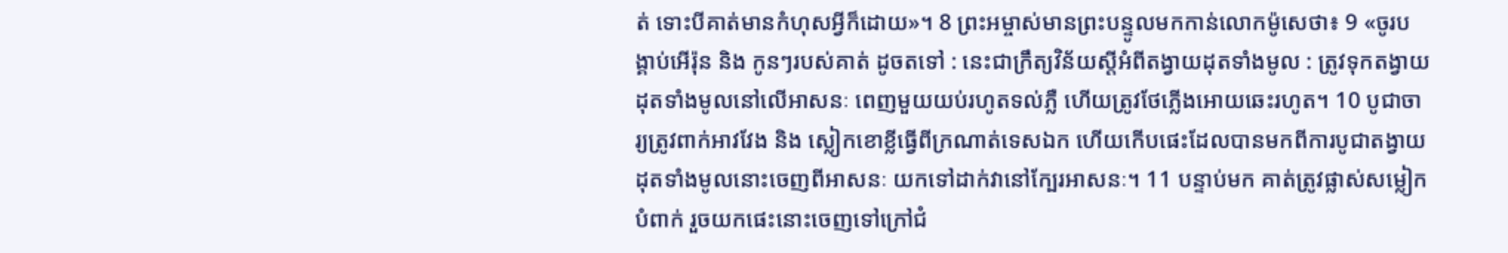ត់ ទោះបីគាត់មានកំហុសអ្វីក៏ដោយ»។ 8 ព្រះអម្ចាស់មានព្រះបន្ទូលមកកាន់លោកម៉ូសេថា៖ 9 «ចូរបង្គាប់អើរ៉ុន និង កូនៗរបស់គាត់ ដូចតទៅ : នេះជាក្រឹត្យវិន័យស្តីអំពីតង្វាយដុតទាំងមូល : ត្រូវទុកតង្វាយដុតទាំងមូលនៅលើអាសនៈ ពេញមួយយប់រហូតទល់ភ្លឺ ហើយត្រូវថែភ្លើងអោយឆេះរហូត។ 10 បូជាចារ្យត្រូវពាក់អាវវែង និង ស្លៀកខោខ្លីធ្វើពីក្រណាត់ទេសឯក ហើយកើបផេះដែលបានមកពីការបូជាតង្វាយដុតទាំងមូលនោះចេញពីអាសនៈ យកទៅដាក់វានៅក្បែរអាសនៈ។ 11 បន្ទាប់មក គាត់ត្រូវផ្លាស់សម្លៀកបំពាក់ រួចយកផេះនោះចេញទៅក្រៅជំ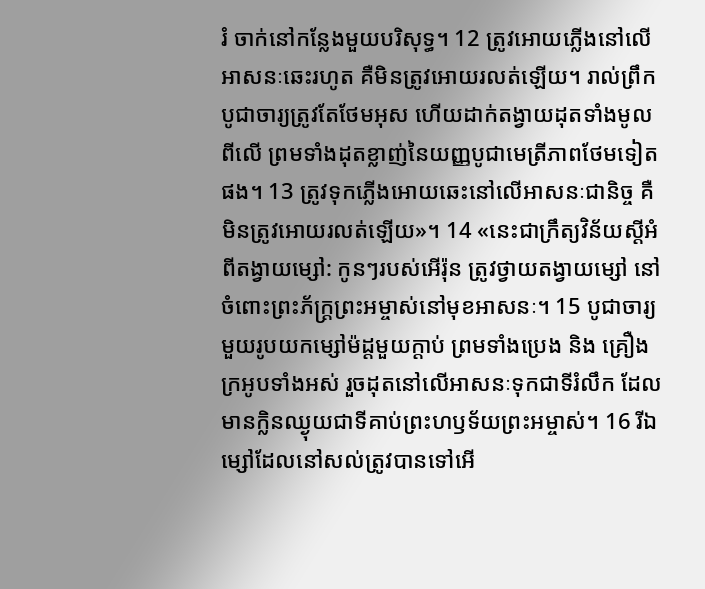រំ ចាក់នៅកន្លែងមួយបរិសុទ្ធ។ 12 ត្រូវអោយភ្លើងនៅលើអាសនៈឆេះរហូត គឺមិនត្រូវអោយរលត់ឡើយ។ រាល់ព្រឹក បូជាចារ្យត្រូវតែថែមអុស ហើយដាក់តង្វាយដុតទាំងមូលពីលើ ព្រមទាំងដុតខ្លាញ់នៃយញ្ញបូជាមេត្រីភាពថែមទៀតផង។ 13 ត្រូវទុកភ្លើងអោយឆេះនៅលើអាសនៈជានិច្ច គឺមិនត្រូវអោយរលត់ឡើយ»។ 14 «នេះជាក្រឹត្យវិន័យស្តីអំពីតង្វាយម្សៅ: កូនៗរបស់អើរ៉ុន ត្រូវថ្វាយតង្វាយម្សៅ នៅចំពោះព្រះភ័ក្ត្រព្រះអម្ចាស់នៅមុខអាសនៈ។ 15 បូជាចារ្យមួយរូបយកម្សៅម៉ដ្តមួយក្តាប់ ព្រមទាំងប្រេង និង គ្រឿងក្រអូបទាំងអស់ រួចដុតនៅលើអាសនៈទុកជាទីរំលឹក ដែលមានក្លិនឈ្ងុយជាទីគាប់ព្រះហឫទ័យព្រះអម្ចាស់។ 16 រីឯម្សៅដែលនៅសល់ត្រូវបានទៅអើ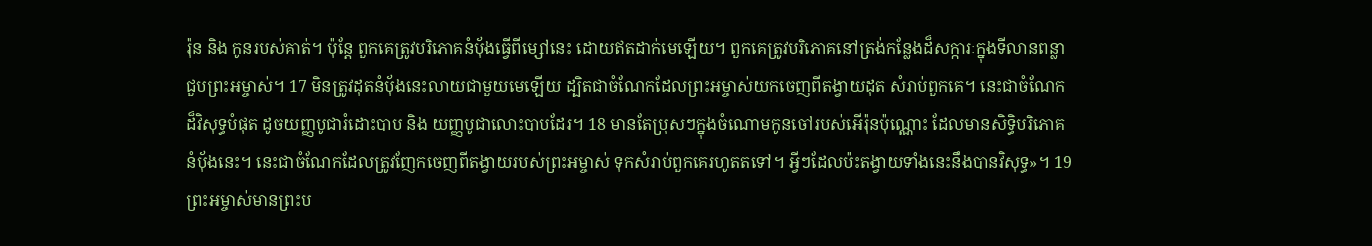រ៉ុន និង កូនរបស់គាត់។ ប៉ុន្តែ ពួកគេត្រូវបរិភោគនំបុ័ងធ្វើពីម្សៅនេះ ដោយឥតដាក់មេឡើយ។ ពួកគេត្រូវបរិភោគនៅត្រង់កន្លែងដ៏សក្ការៈក្នុងទីលានពន្លាជួបព្រះអម្ចាស់។ 17 មិនត្រូវដុតនំបុ័ងនេះលាយជាមួយមេឡើយ ដ្បិតជាចំណែកដែលព្រះអម្ចាស់យកចេញពីតង្វាយដុត សំរាប់ពួកគេ។ នេះជាចំណែកដ៏វិសុទ្ធបំផុត ដូចយញ្ញបូជារំដោះបាប និង យញ្ញបូជាលោះបាបដែរ។ 18 មានតែប្រុសៗក្នុងចំណោមកូនចៅរបស់អើរ៉ុនប៉ុណ្ណោះ ដែលមានសិទ្ធិបរិភោគនំបុ័ងនេះ។ នេះជាចំណែកដែលត្រូវញែកចេញពីតង្វាយរបស់ព្រះអម្ចាស់ ទុកសំរាប់ពួកគេរហូតតទៅ។ អ្វីៗដែលប៉ះតង្វាយទាំងនេះនឹងបានវិសុទ្ធ»។ 19 ព្រះអម្ចាស់មានព្រះប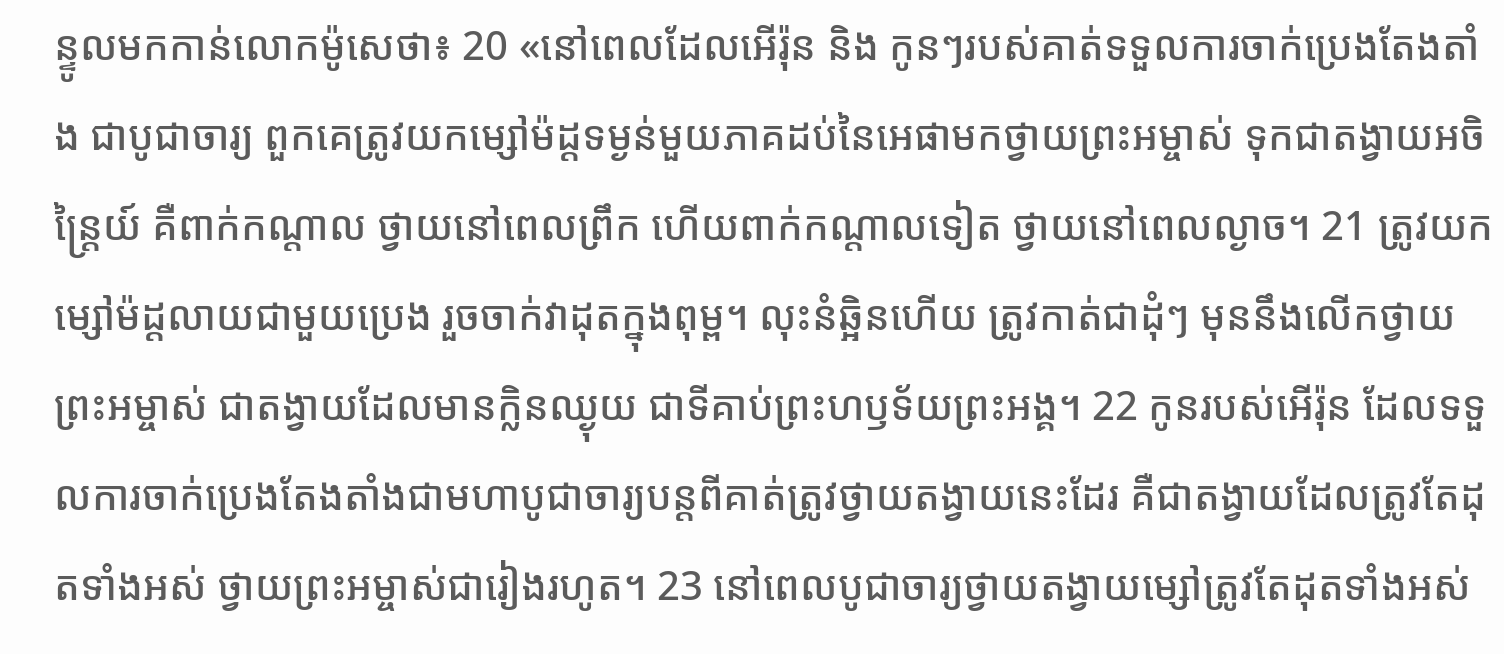ន្ទូលមកកាន់លោកម៉ូសេថា៖ 20 «នៅពេលដែលអើរ៉ុន និង កូនៗរបស់គាត់ទទួលការចាក់ប្រេងតែងតាំង ជាបូជាចារ្យ ពួកគេត្រូវយកម្សៅម៉ដ្តទម្ងន់មួយភាគដប់នៃអេផាមកថ្វាយព្រះអម្ចាស់ ទុកជាតង្វាយអចិន្ត្រៃយ៍ គឺពាក់កណ្តាល ថ្វាយនៅពេលព្រឹក ហើយពាក់កណ្តាលទៀត ថ្វាយនៅពេលល្ងាច។ 21 ត្រូវយកម្សៅម៉ដ្តលាយជាមួយប្រេង រួចចាក់វាដុតក្នុងពុម្ព។ លុះនំឆ្អិនហើយ ត្រូវកាត់ជាដុំៗ មុននឹងលើកថ្វាយព្រះអម្ចាស់ ជាតង្វាយដែលមានក្លិនឈ្ងុយ ជាទីគាប់ព្រះហឫទ័យព្រះអង្គ។ 22 កូនរបស់អើរ៉ុន ដែលទទួលការចាក់ប្រេងតែងតាំងជាមហាបូជាចារ្យបន្តពីគាត់ត្រូវថ្វាយតង្វាយនេះដែរ គឺជាតង្វាយដែលត្រូវតែដុតទាំងអស់ ថ្វាយព្រះអម្ចាស់ជារៀងរហូត។ 23 នៅពេលបូជាចារ្យថ្វាយតង្វាយម្សៅត្រូវតែដុតទាំងអស់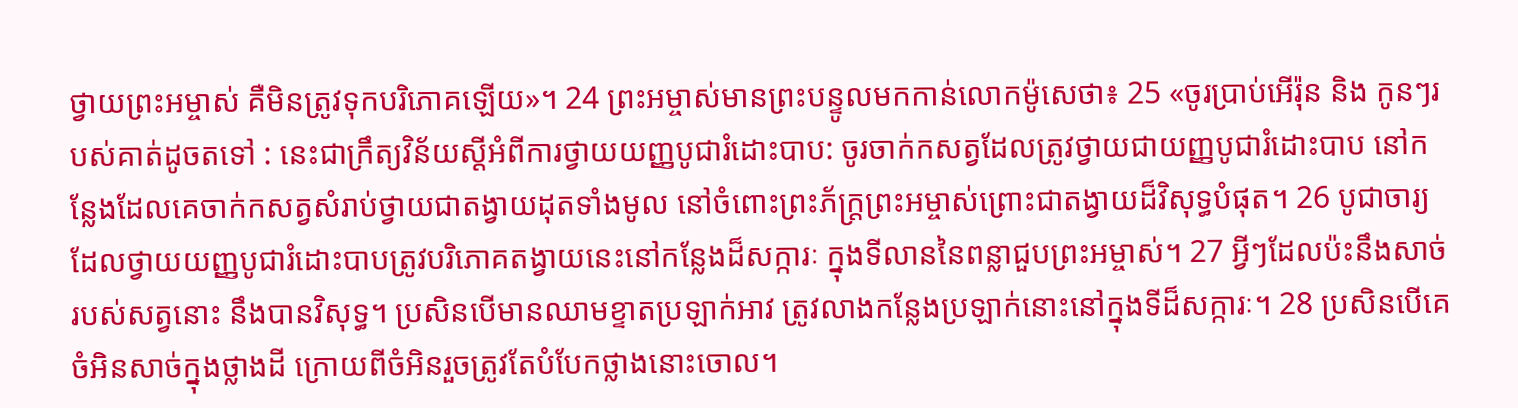ថ្វាយព្រះអម្ចាស់ គឺមិនត្រូវទុកបរិភោគឡើយ»។ 24 ព្រះអម្ចាស់មានព្រះបន្ទូលមកកាន់លោកម៉ូសេថា៖ 25 «ចូរប្រាប់អើរ៉ុន និង កូនៗរបស់គាត់ដូចតទៅ : នេះជាក្រឹត្យវិន័យស្តីអំពីការថ្វាយយញ្ញបូជារំដោះបាប: ចូរចាក់កសត្វដែលត្រូវថ្វាយជាយញ្ញបូជារំដោះបាប នៅកន្លែងដែលគេចាក់កសត្វសំរាប់ថ្វាយជាតង្វាយដុតទាំងមូល នៅចំពោះព្រះភ័ក្ត្រព្រះអម្ចាស់ព្រោះជាតង្វាយដ៏វិសុទ្ធបំផុត។ 26 បូជាចារ្យដែលថ្វាយយញ្ញបូជារំដោះបាបត្រូវបរិភោគតង្វាយនេះនៅកន្លែងដ៏សក្ការៈ ក្នុងទីលាននៃពន្លាជួបព្រះអម្ចាស់។ 27 អ្វីៗដែលប៉ះនឹងសាច់របស់សត្វនោះ នឹងបានវិសុទ្ធ។ ប្រសិនបើមានឈាមខ្ទាតប្រឡាក់អាវ ត្រូវលាងកន្លែងប្រឡាក់នោះនៅក្នុងទីដ៏សក្ការៈ។ 28 ប្រសិនបើគេចំអិនសាច់ក្នុងថ្លាងដី ក្រោយពីចំអិនរួចត្រូវតែបំបែកថ្លាងនោះចោល។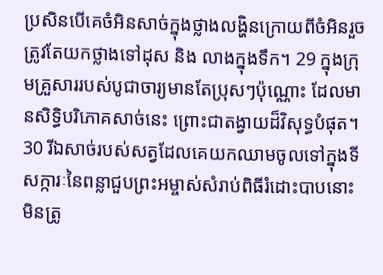ប្រសិនបើគេចំអិនសាច់ក្នុងថ្លាងលង្ហិនក្រោយពីចំអិនរួច ត្រូវតែយកថ្លាងទៅដុស និង លាងក្នុងទឹក។ 29 ក្នុងក្រុមគ្រួសាររបស់បូជាចារ្យមានតែប្រុសៗប៉ុណ្ណោះ ដែលមានសិទ្ធិបរិភោគសាច់នេះ ព្រោះជាតង្វាយដ៏វិសុទ្ធបំផុត។ 30 រីឯសាច់របស់សត្វដែលគេយកឈាមចូលទៅក្នុងទីសក្ការៈនៃពន្លាជួបព្រះអម្ចាស់សំរាប់ពិធីរំដោះបាបនោះ មិនត្រូ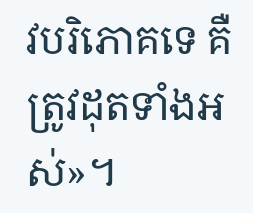វបរិភោគទេ គឺត្រូវដុតទាំងអស់»។